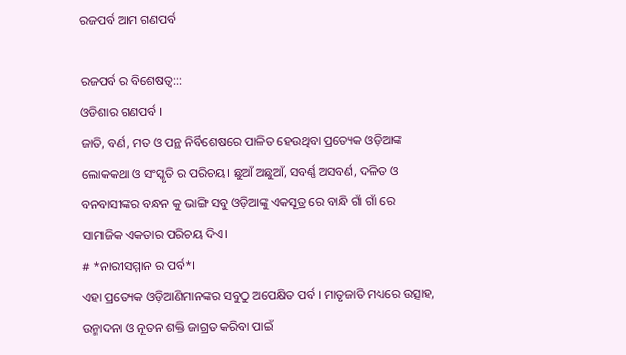ରଜପର୍ବ ଆମ ଗଣପର୍ବ

ରଜପର୍ବ ର ବିଶେଷତ୍ଵ:::
ଓଡିଶାର ଗଣପର୍ବ ।
ଜାତି, ବର୍ଣ, ମତ ଓ ପନ୍ଥ ନିର୍ବିଶେଷରେ ପାଳିତ ହେଉଥିବା ପ୍ରତ୍ୟେକ ଓଡ଼ିଆଙ୍କ ଲୋକକଥା ଓ ସଂସ୍କୃତି ର ପରିଚୟ। ଛୁଆଁ ଅଛୁଆଁ, ସବର୍ଣ୍ଣ ଅସବର୍ଣ, ଦଳିତ ଓ ବନବାସୀଙ୍କର ବନ୍ଧନ କୁ ଭାଙ୍ଗି ସବୁ ଓଡ଼ିଆଙ୍କୁ ଏକସୂତ୍ର ରେ ବାନ୍ଧି ଗାଁ ଗାଁ ରେ ସାମାଜିକ ଏକତାର ପରିଚୟ ଦିଏ।
# *ନାରୀସମ୍ମାନ ର ପର୍ବ*।
ଏହା ପ୍ରତ୍ୟେକ ଓଡ଼ିଆଣିମାନଙ୍କର ସବୁଠୁ ଅପେକ୍ଷିତ ପର୍ବ । ମାତୃଜାତି ମଧ୍ୟରେ ଉତ୍ସାହ, ଉନ୍ମାଦନା ଓ ନୂତନ ଶକ୍ତି ଜାଗ୍ରତ କରିବା ପାଇଁ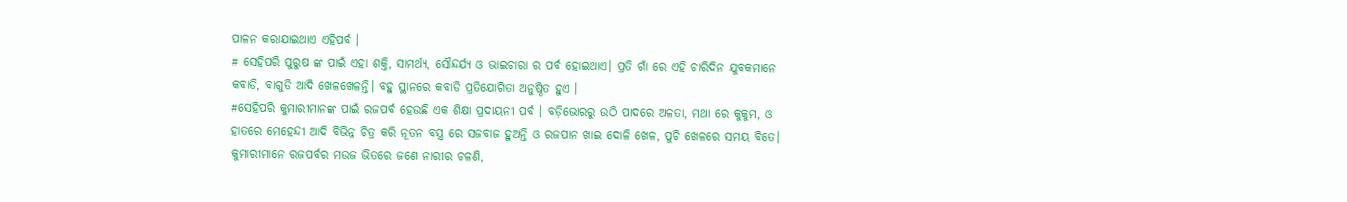ପାଳନ କରାଯାଇଥାଏ ଏହିପର୍ବ ।
# ସେହିପରି ପୁରୁଷ ଙ୍କ ପାଇଁ ଏହା ଶକ୍ତି, ସାମର୍ଥ୍ୟ, ସୌନ୍ଦର୍ଯ୍ୟ ଓ ଭାଇଚାରା ର ପର୍ବ ହୋଇଥାଏ। ପ୍ରତି ଗାଁ ରେ ଏହି ଚାରିଦିନ ଯୁବକମାନେ କବାଡି, ବାଗୁଡି ଆଦି ଖେଳଖେଳନ୍ତି। ବହୁ ସ୍ଥାନରେ କବାଡି ପ୍ରତିଯୋଗିତା ଅନୁଷ୍ଠିତ ହୁଏ ।
#ସେହିପରି କୁମାରୀମାନଙ୍କ ପାଇଁ ରଜପର୍ବ ହେଉଛି ଏକ ଶିକ୍ଷା ପ୍ରଦାୟନୀ ପର୍ବ । ବଡ଼ିଭୋରରୁ ଉଠି ପାଦରେ ଅଳତା, ମଥା ରେ କୁକୁମ, ଓ ହାତରେ ମେହେନ୍ଦୀ ଆଦି ବିଭିନ୍ନ ଚିତ୍ର କରି ନୂତନ ବସ୍ତ୍ର ରେ ସଜବାଜ ହୁଅନ୍ତି ଓ ରଜପାନ ଖାଇ ଦୋଳି ଖେଳ, ପୁଚି ଖେଳରେ ସମୟ ବିତେ। କୁମାରୀମାନେ ରଜପର୍ବର ମଉଜ ଭିତରେ ଜଣେ ନାରୀର ଚଳଣି,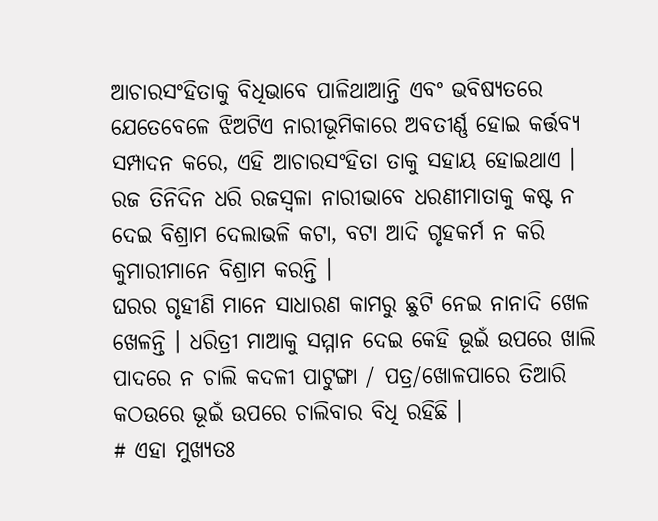ଆଚାରସଂହିତାକୁ ବିଧିଭାବେ ପାଳିଥାଆନ୍ତି ଏବଂ ଭବିଷ୍ୟତରେ ଯେତେବେଳେ ଝିଅଟିଏ ନାରୀଭୂମିକାରେ ଅବତୀର୍ଣ୍ଣ ହୋଇ କର୍ତ୍ତବ୍ୟ ସମ୍ପାଦନ କରେ, ଏହି ଆଚାରସଂହିତା ତାକୁ ସହାୟ ହୋଇଥାଏ ।
ରଜ ତିନିଦିନ ଧରି ରଜସ୍ୱଳା ନାରୀଭାବେ ଧରଣୀମାତାକୁ କଷ୍ଟ ନ ଦେଇ ବିଶ୍ରାମ ଦେଲାଭଳି କଟା, ବଟା ଆଦି ଗୃହକର୍ମ ନ କରି କୁମାରୀମାନେ ବିଶ୍ରାମ କରନ୍ତି ।
ଘରର ଗୃହୀଣି ମାନେ ସାଧାରଣ କାମରୁ ଛୁଟି ନେଇ ନାନାଦି ଖେଳ ଖେଳନ୍ତି । ଧରିତ୍ରୀ ମାଆକୁ ସମ୍ମାନ ଦେଇ କେହି ଭୂଇଁ ଉପରେ ଖାଲି ପାଦରେ ନ ଚାଲି କଦଳୀ ପାଟୁଙ୍ଗା / ପତ୍ର/ଖୋଳପାରେ ତିଆରି କଠଉରେ ଭୂଇଁ ଉପରେ ଚାଲିବାର ବିଧି ରହିଛି ।
# ଏହା ମୁଖ୍ୟତଃ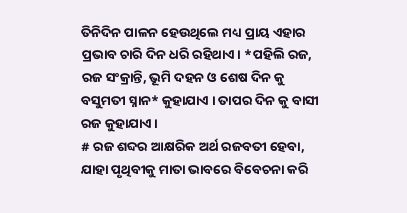ତିନିଦିନ ପାଳନ ହେଉଥିଲେ ମଧ୍ୟ ପ୍ରାୟ ଏହାର ପ୍ରଭାବ ଚାରି ଦିନ ଧରି ରହିଥାଏ। *ପହିଲି ରଜ, ରଜ ସଂକ୍ରାନ୍ତି, ଭୂମି ଦହନ ଓ ଶେଷ ଦିନ କୁ ବସୁମତୀ ସ୍ନାନ* କୁହାଯାଏ । ତାପର ଦିନ କୁ ବାସୀ ରଜ କୁହାଯାଏ ।
# ରଜ ଶବ୍ଦର ଆକ୍ଷରିକ ଅର୍ଥ ରଜବତୀ ହେବା, ଯାହା ପୃଥିବୀକୁ ମାତା ଭାବରେ ବିବେଚନା କରି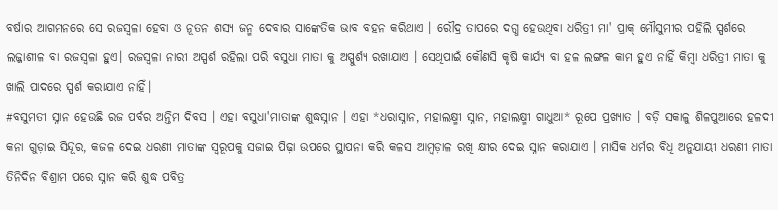ବର୍ଷାର ଆଗମନରେ ସେ ରଜସ୍ୱଳା ହେବା ଓ ନୂତନ ଶସ୍ୟ ଜନ୍ମ ଦେବାର ସାଙ୍କେତିକ ଭାବ ବହନ କରିଥାଏ । ରୌଦ୍ର ତାପରେ ଦଗ୍ଧ ହେଉଥିବା ଧରିତ୍ରୀ ମା' ପ୍ରାକ୍ ମୌସୁମୀର ପହିଲି ସ୍ପର୍ଶରେ ଲଜ୍ଜାଶୀଳ ବା ରଜସ୍ୱଳା ହୁଏ। ରଜସ୍ଵଳା ନାରୀ ଅସ୍ପର୍ଶ ରହିଲା ପରି ବସୁଧା ମାତା କୁ ଅସ୍ପୁର୍ଶ୍ୟ ରଖାଯାଏ । ସେଥିପାଇଁ କୌଣସି କୃଷି କାର୍ଯ୍ୟ ବା ହଳ ଲଙ୍ଗଳ କାମ ହୁଏ ନାହିଁ କିମ୍ବା ଧରିତ୍ରୀ ମାତା କୁ ଖାଲି ପାଦରେ ସ୍ପର୍ଶ କରାଯାଏ ନାହିଁ।
#ବସୁମତୀ ସ୍ନାନ ହେଉଛି ରଜ ପର୍ବର ଅନ୍ତିମ ଦିବସ । ଏହା ବସୁଧା'ମାତାଙ୍କ ଶୁଦ୍ଧସ୍ନାନ । ଏହା *ଧରାସ୍ନାନ, ମହାଲକ୍ଷ୍ମୀ ସ୍ନାନ, ମହାଲକ୍ଷ୍ମୀ ଗାଧୁଆ* ରୂପେ ପ୍ରଖ୍ୟାତ । ବଡ଼ି ସକାଳୁ ଶିଳପୁଆରେ ହଳଦୀ କନା ଗୁଡ଼ାଇ ସିନ୍ଦୂର, କଜଳ ଦେଇ ଧରଣୀ ମାତାଙ୍କ ସ୍ୱରୂପକୁ ସଜାଇ ପିଢ଼ା ଉପରେ ସ୍ଥାପନା କରି କଳସ ଆମ୍ବଡ଼ାଳ ରଖି କ୍ଷୀର ଦେଇ ସ୍ନାନ କରାଯାଏ । ମାସିକ ଧର୍ମର ବିଧି ଅନୁଯାୟୀ ଧରଣୀ ମାତା ତିନିଦିନ ବିଶ୍ରାମ ପରେ ସ୍ନାନ କରି ଶୁଦ୍ଧ ପବିତ୍ର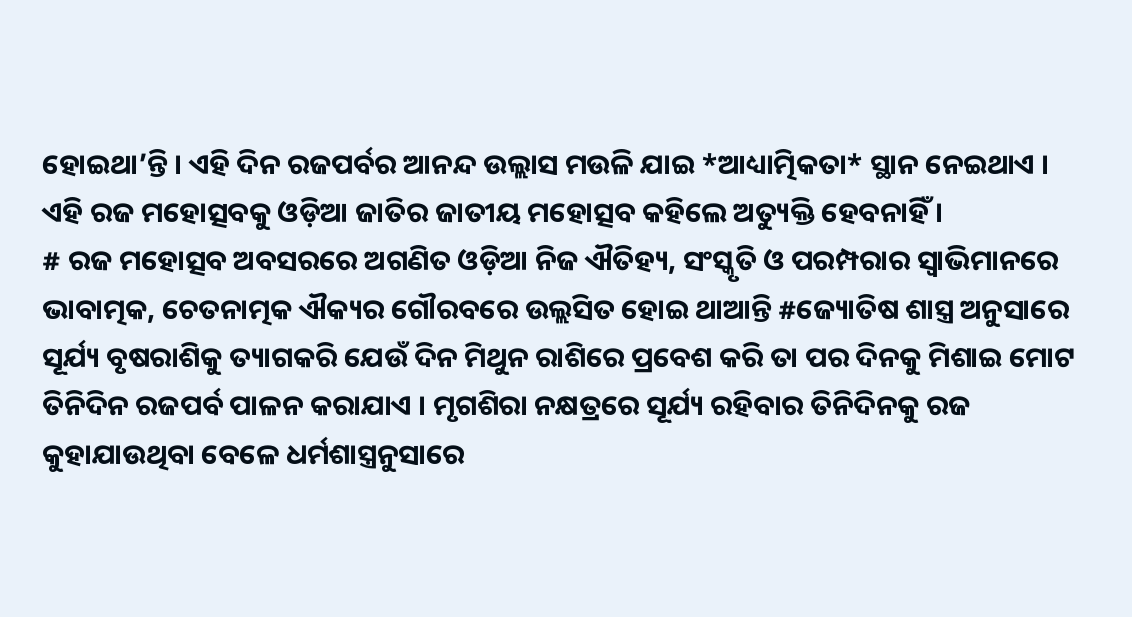ହୋଇଥା’ନ୍ତି । ଏହି ଦିନ ରଜପର୍ବର ଆନନ୍ଦ ଉଲ୍ଲାସ ମଉଳି ଯାଇ *ଆଧ୍ୟାତ୍ମିକତା* ସ୍ଥାନ ନେଇଥାଏ ।
ଏହି ରଜ ମହୋତ୍ସବକୁ ଓଡ଼ିଆ ଜାତିର ଜାତୀୟ ମହୋତ୍ସବ କହିଲେ ଅତ୍ୟୁକ୍ତି ହେବନାହିଁ ।
# ରଜ ମହୋତ୍ସବ ଅବସରରେ ଅଗଣିତ ଓଡ଼ିଆ ନିଜ ଐତିହ୍ୟ, ସଂସ୍କୃତି ଓ ପରମ୍ପରାର ସ୍ୱାଭିମାନରେ ଭାବାତ୍ମକ, ଚେତନାତ୍ମକ ଐକ୍ୟର ଗୌରବରେ ଉଲ୍ଲସିତ ହୋଇ ଥାଆନ୍ତି #ଜ୍ୟୋତିଷ ଶାସ୍ତ୍ର ଅନୁସାରେ ସୂର୍ଯ୍ୟ ବୃଷରାଶିକୁ ତ୍ୟାଗକରି ଯେଉଁ ଦିନ ମିଥୁନ ରାଶିରେ ପ୍ରବେଶ କରି ତା ପର ଦିନକୁ ମିଶାଇ ମୋଟ ତିନିଦିନ ରଜପର୍ବ ପାଳନ କରାଯାଏ । ମୃଗଶିରା ନକ୍ଷତ୍ରରେ ସୂର୍ଯ୍ୟ ରହିବାର ତିନିଦିନକୁ ରଜ କୁହାଯାଉଥିବା ବେଳେ ଧର୍ମଶାସ୍ତ୍ରନୁସାରେ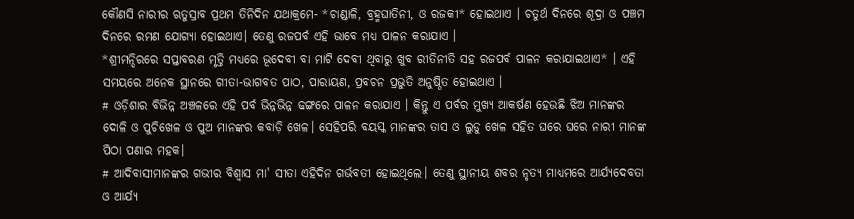କୌଣସି ନାରୀର ଋତୁସ୍ରାବ ପ୍ରଥମ ତିନିଦିନ ଯଥାକ୍ରମେ- *ଚାଣ୍ଡାଳି, ବ୍ରହ୍ମଘାତିନୀ, ଓ ରଜକୀ* ହୋଇଥାଏ । ଚତୁର୍ଥ ଦିନରେ ଶୂଦ୍ରା ଓ ପଞ୍ଚମ ଦିନରେ ରମଣ ଯୋଗ୍ୟା ହୋଇଥାଏ। ତେଣୁ ରଜପର୍ବ ଏହି ଭାବେ ମଧ୍ୟ ପାଳନ କରାଯାଏ ।
*ଶ୍ରୀମନ୍ଦିରରେ ସପ୍ତାବରଣ ମୃତ୍ତି ମଧ୍ୟରେ ଭୂଦେବୀ ବା ମାଟି ଦେବୀ ଥିବାରୁ ଖୁବ ରୀତିନୀତି ସହ ରଜପର୍ବ ପାଳନ କରାଯାଇଥାଏ* । ଏହି ସମୟରେ ଅନେକ ସ୍ଥାନରେ ଗୀତା-ଭାଗବତ ପାଠ, ପାରାୟଣ, ପ୍ରବଚନ ପ୍ରଭୁତି ଅନୁଷ୍ଠିତ ହୋଇଥାଏ ।
# ଓଡ଼ିଶାର ବିଭିନ୍ନ ଅଞ୍ଚଳରେ ଏହି ପର୍ବ ଭିନ୍ନଭିନ୍ନ ଢଙ୍ଗରେ ପାଳନ କରାଯାଏ । କିନ୍ତୁ ଏ ପର୍ବର ମୁଖ୍ୟ ଆକର୍ଷଣ ହେଉଛି ଝିଅ ମାନଙ୍କର ଦୋଳି ଓ ପୁଚିଖେଳ ଓ ପୁଅ ମାନଙ୍କର କବାଡ଼ି ଖେଳ। ସେହିପରି ବୟସ୍କ ମାନଙ୍କର ତାସ ଓ ଲୁଡୁ ଖେଳ ସହିତ ଘରେ ଘରେ ନାରୀ ମାନଙ୍କ ପିଠା ପଣାର ମହକ।
# ଆଦିବାସୀମାନଙ୍କର ଗଭୀର ବିଶ୍ଵାସ ମା' ସୀତା ଏହିଦିନ ଗର୍ଭବତୀ ହୋଇଥିଲେ। ତେଣୁ ସ୍ଥାନୀୟ ଶବର ନୃତ୍ୟ ମାଧ୍ୟମରେ ଆର୍ଯ୍ୟଦେବତା ଓ ଆର୍ଯ୍ୟ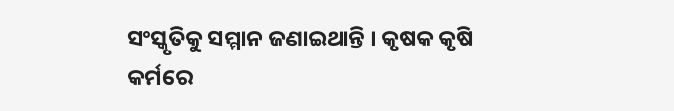ସଂସ୍କୃତିକୁ ସମ୍ମାନ ଜଣାଇଥାନ୍ତି । କୃଷକ କୃଷି କର୍ମରେ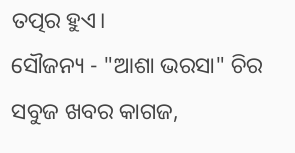ତତ୍ପର ହୁଏ।
ସୌଜନ୍ୟ - "ଆଶା ଭରସା" ଚିର ସବୁଜ ଖବର କାଗଜ,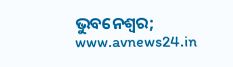ଭୁବନେଶ୍ବର; www.avnews24.in